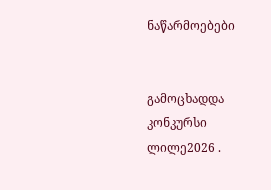ნაწარმოებები


გამოცხადდა კონკურსი ლილე2026 .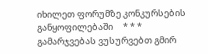იხილეთ ფორუმზე კონკურსების განყოფილებაში     * * *     გამარჯვებას ვუსურვებთ გმირ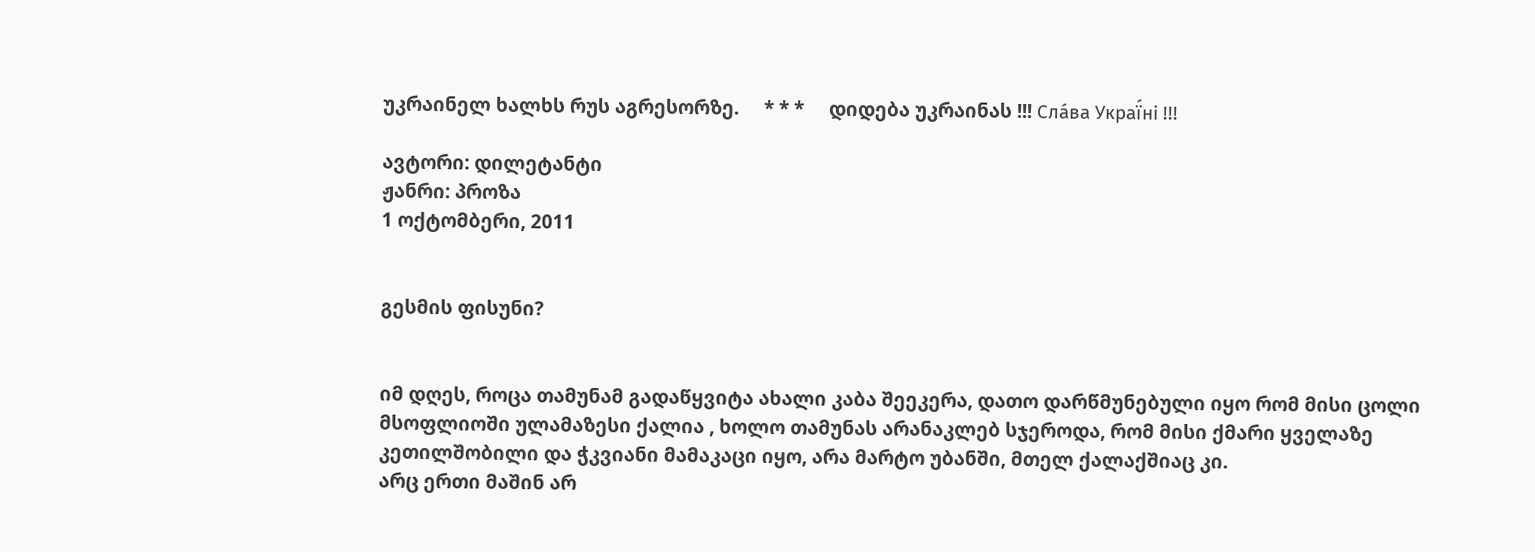უკრაინელ ხალხს რუს აგრესორზე.     * * *     დიდება უკრაინას !!! Сла́ва Украї́ні !!!

ავტორი: დილეტანტი
ჟანრი: პროზა
1 ოქტომბერი, 2011


გესმის ფისუნი?


იმ დღეს, როცა თამუნამ გადაწყვიტა ახალი კაბა შეეკერა, დათო დარწმუნებული იყო რომ მისი ცოლი მსოფლიოში ულამაზესი ქალია , ხოლო თამუნას არანაკლებ სჯეროდა, რომ მისი ქმარი ყველაზე კეთილშობილი და ჭკვიანი მამაკაცი იყო, არა მარტო უბანში, მთელ ქალაქშიაც კი.
არც ერთი მაშინ არ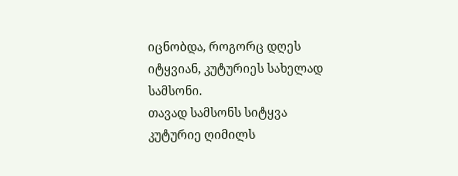იცნობდა, როგორც დღეს იტყვიან, კუტურიეს სახელად სამსონი.
თავად სამსონს სიტყვა კუტურიე ღიმილს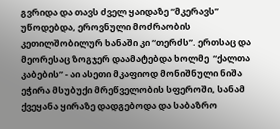გვრიდა და თავს ძველ ყაიდაზე “მკერავს” უწოდებდა, ეროვნული მოძრაობის კეთილშობილურ ხანაში კი “თერძს”. ერთსაც და მეორესაც ზოგჯერ დაამატებდა ხოლმე  “ქალთა კაბების” - აი ასეთი მკაფიოდ მონიშნული ნიშა ეჭირა მსუბუქი მრეწველობის სფეროში, სანამ ქვეყანა ყირაზე დადგებოდა და საბაზრო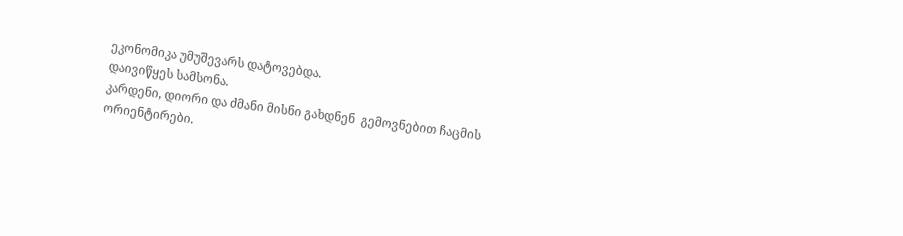ეკონომიკა უმუშევარს დატოვებდა.
დაივიწყეს სამსონა.
კარდენი, დიორი და ძმანი მისნი გახდნენ  გემოვნებით ჩაცმის ორიენტირები.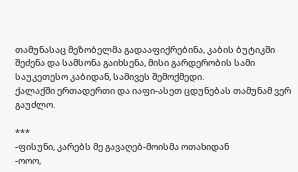თამუნასაც მეზობელმა გადააფიქრებინა, კაბის ბუტიკში შეძენა და სამსონა გაიხსენა, მისი გარდერობის სამი საუკეთესო კაბიდან, სამივეს შემოქმედი.
ქალაქში ერთადერთი და იაფი-ასეთ ცდუნებას თამუნამ ვერ გაუძლო.

***
-ფისუნი, კარებს მე გავაღებ-მოისმა ოთახიდან
-ოოო,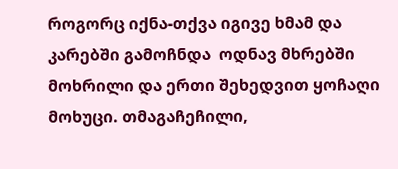როგორც იქნა-თქვა იგივე ხმამ და კარებში გამოჩნდა  ოდნავ მხრებში მოხრილი და ერთი შეხედვით ყოჩაღი მოხუცი. თმაგაჩეჩილი,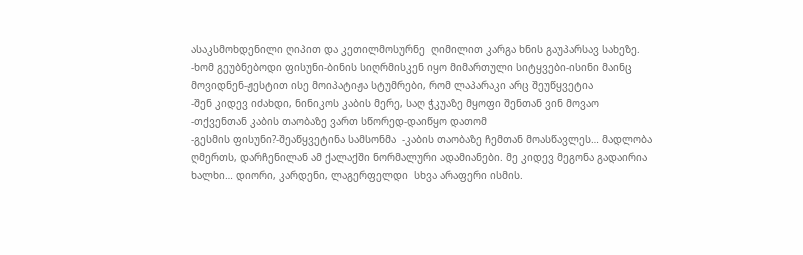ასაკსმოხდენილი ღიპით და კეთილმოსურნე  ღიმილით კარგა ხნის გაუპარსავ სახეზე.
-ხომ გეუბნებოდი ფისუნი-ბინის სიღრმისკენ იყო მიმართული სიტყვები-ისინი მაინც მოვიდნენ-ჟესტით ისე მოიპატიჟა სტუმრები, რომ ლაპარაკი არც შეუწყვეტია
-შენ კიდევ იძახდი, ნინიკოს კაბის მერე, საღ ჭკუაზე მყოფი შენთან ვინ მოვაო
-თქვენთან კაბის თაობაზე ვართ სწორედ-დაიწყო დათომ
-გესმის ფისუნი?-შეაწყვეტინა სამსონმა  -კაბის თაობაზე ჩემთან მოასწავლეს… მადლობა ღმერთს, დარჩენილან ამ ქალაქში ნორმალური ადამიანები. მე კიდევ მეგონა გადაირია ხალხი… დიორი, კარდენი, ლაგერფელდი  სხვა არაფერი ისმის.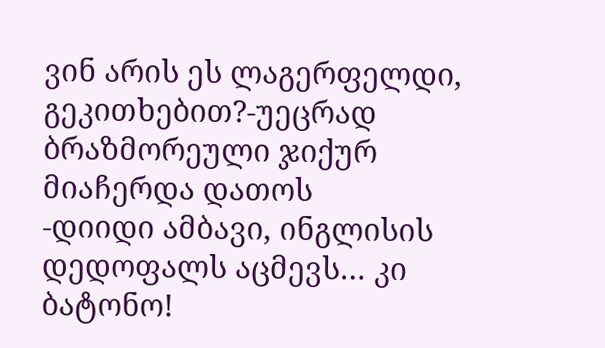ვინ არის ეს ლაგერფელდი, გეკითხებით?-უეცრად ბრაზმორეული ჯიქურ მიაჩერდა დათოს
-დიიდი ამბავი, ინგლისის დედოფალს აცმევს… კი ბატონო!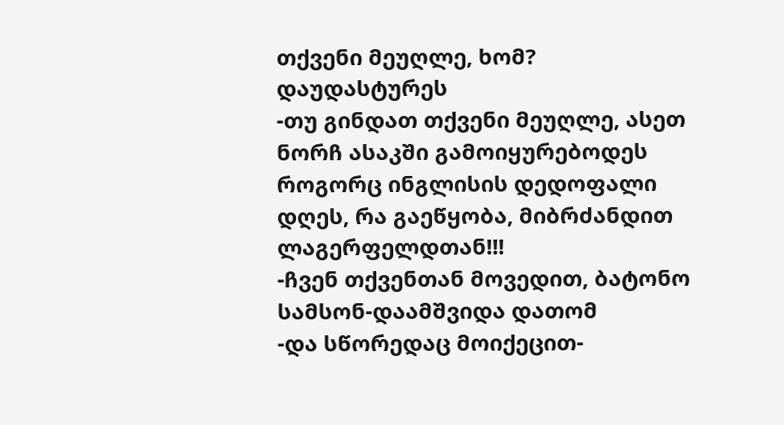თქვენი მეუღლე, ხომ?
დაუდასტურეს
-თუ გინდათ თქვენი მეუღლე, ასეთ ნორჩ ასაკში გამოიყურებოდეს როგორც ინგლისის დედოფალი დღეს, რა გაეწყობა, მიბრძანდით ლაგერფელდთან!!!
-ჩვენ თქვენთან მოვედით, ბატონო სამსონ-დაამშვიდა დათომ
-და სწორედაც მოიქეცით-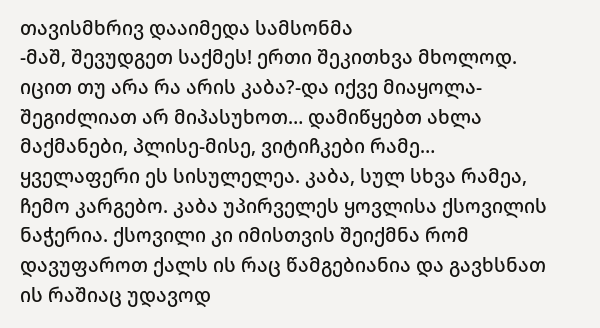თავისმხრივ დააიმედა სამსონმა
-მაშ, შევუდგეთ საქმეს! ერთი შეკითხვა მხოლოდ. იცით თუ არა რა არის კაბა?-და იქვე მიაყოლა-შეგიძლიათ არ მიპასუხოთ… დამიწყებთ ახლა მაქმანები, პლისე-მისე, ვიტიჩკები რამე… ყველაფერი ეს სისულელეა. კაბა, სულ სხვა რამეა, ჩემო კარგებო. კაბა უპირველეს ყოვლისა ქსოვილის ნაჭერია. ქსოვილი კი იმისთვის შეიქმნა რომ დავუფაროთ ქალს ის რაც წამგებიანია და გავხსნათ ის რაშიაც უდავოდ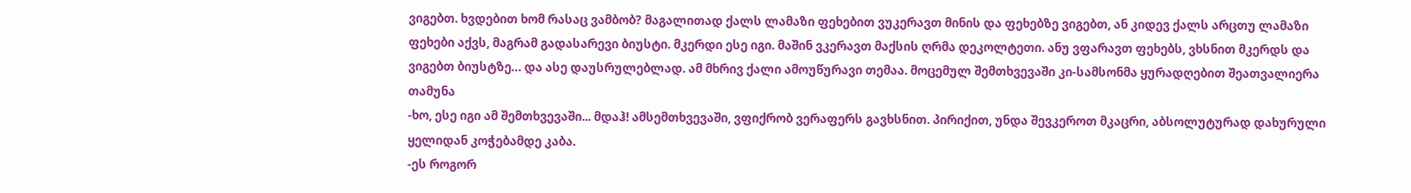ვიგებთ. ხვდებით ხომ რასაც ვამბობ? მაგალითად ქალს ლამაზი ფეხებით ვუკერავთ მინის და ფეხებზე ვიგებთ, ან კიდევ ქალს არცთუ ლამაზი ფეხები აქვს, მაგრამ გადასარევი ბიუსტი. მკერდი ესე იგი. მაშინ ვკერავთ მაქსის ღრმა დეკოლტეთი. ანუ ვფარავთ ფეხებს, ვხსნით მკერდს და ვიგებთ ბიუსტზე… და ასე დაუსრულებლად. ამ მხრივ ქალი ამოუწურავი თემაა. მოცემულ შემთხვევაში კი-სამსონმა ყურადღებით შეათვალიერა თამუნა
-ხო, ესე იგი ამ შემთხვევაში... მდაჰ! ამსემთხვევაში, ვფიქრობ ვერაფერს გავხსნით. პირიქით, უნდა შევკეროთ მკაცრი, აბსოლუტურად დახურული ყელიდან კოჭებამდე კაბა.
-ეს როგორ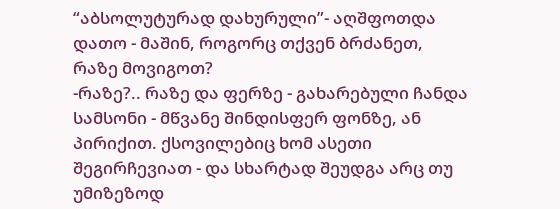“აბსოლუტურად დახურული”- აღშფოთდა დათო - მაშინ, როგორც თქვენ ბრძანეთ, რაზე მოვიგოთ?
-რაზე?.. რაზე და ფერზე - გახარებული ჩანდა სამსონი - მწვანე შინდისფერ ფონზე, ან პირიქით. ქსოვილებიც ხომ ასეთი შეგირჩევიათ - და სხარტად შეუდგა არც თუ უმიზეზოდ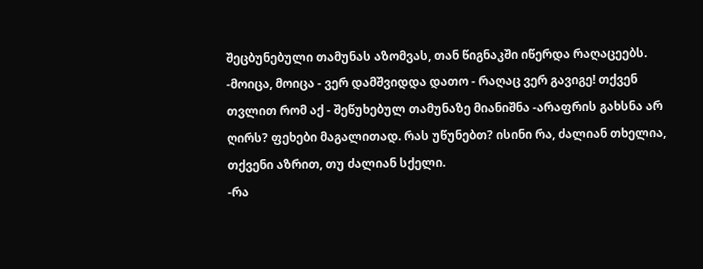შეცბუნებული თამუნას აზომვას, თან წიგნაკში იწერდა რაღაცეებს.
-მოიცა, მოიცა - ვერ დამშვიდდა დათო - რაღაც ვერ გავიგე! თქვენ თვლით რომ აქ - შეწუხებულ თამუნაზე მიანიშნა -არაფრის გახსნა არ ღირს? ფეხები მაგალითად. რას უწუნებთ? ისინი რა, ძალიან თხელია, თქვენი აზრით, თუ ძალიან სქელი.
-რა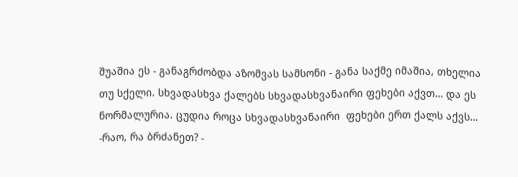შუაშია ეს - განაგრძობდა აზომვას სამსონი - განა საქმე იმაშია, თხელია თუ სქელი. სხვადასხვა ქალებს სხვადასხვანაირი ფეხები აქვთ… და ეს ნორმალურია. ცუდია როცა სხვადასხვანაირი  ფეხები ერთ ქალს აქვს…
-რაო, რა ბრძანეთ? -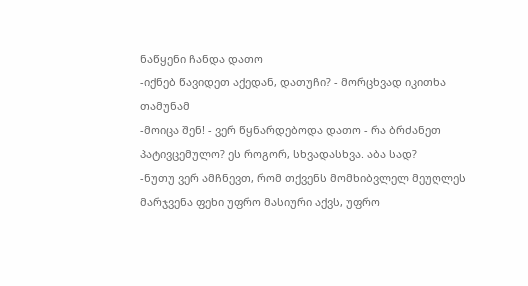ნაწყენი ჩანდა დათო
-იქნებ წავიდეთ აქედან, დათუჩი? - მორცხვად იკითხა თამუნამ
-მოიცა შენ! - ვერ წყნარდებოდა დათო - რა ბრძანეთ პატივცემულო? ეს როგორ, სხვადასხვა. აბა სად?
-ნუთუ ვერ ამჩნევთ, რომ თქვენს მომხიბვლელ მეუღლეს მარჯვენა ფეხი უფრო მასიური აქვს, უფრო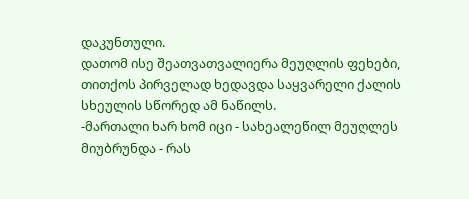დაკუნთული.
დათომ ისე შეათვათვალიერა მეუღლის ფეხები, თითქოს პირველად ხედავდა საყვარელი ქალის სხეულის სწორედ ამ ნაწილს.
-მართალი ხარ ხომ იცი - სახეალეწილ მეუღლეს მიუბრუნდა - რას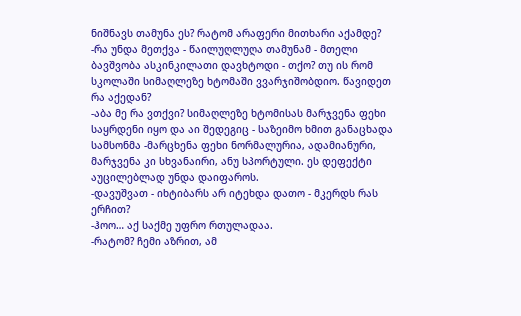ნიშნავს თამუნა ეს? რატომ არაფერი მითხარი აქამდე?
-რა უნდა მეთქვა - წაილუღლუღა თამუნამ - მთელი ბავშვობა ასკინკილათი დავხტოდი - თქო? თუ ის რომ სკოლაში სიმაღლეზე ხტომაში ვვარჯიშობდიო. წავიდეთ რა აქედან?
-აბა მე რა ვთქვი? სიმაღლეზე ხტომისას მარჯვენა ფეხი საყრდენი იყო და აი შედეგიც - საზეიმო ხმით განაცხადა სამსონმა -მარცხენა ფეხი ნორმალურია, ადამიანური, მარჯვენა კი სხვანაირი, ანუ სპორტული. ეს დეფექტი აუცილებლად უნდა დაიფაროს.
-დავუშვათ - იხტიბარს არ იტეხდა დათო - მკერდს რას ერჩით?
-ჰოო… აქ საქმე უფრო რთულადაა.
-რატომ? ჩემი აზრით, ამ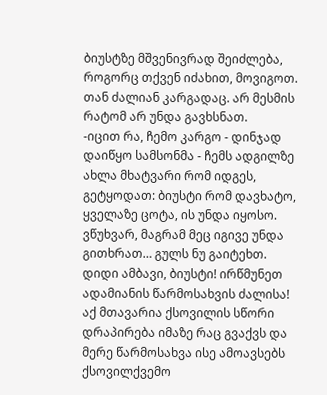ბიუსტზე მშვენივრად შეიძლება, როგორც თქვენ იძახით, მოვიგოთ. თან ძალიან კარგადაც. არ მესმის რატომ არ უნდა გავხსნათ.
-იცით რა, ჩემო კარგო - დინჯად დაიწყო სამსონმა - ჩემს ადგილზე ახლა მხატვარი რომ იდგეს, გეტყოდათ: ბიუსტი რომ დავხატო, ყველაზე ცოტა, ის უნდა იყოსო. ვწუხვარ, მაგრამ მეც იგივე უნდა გითხრათ… გულს ნუ გაიტეხთ. დიდი ამბავი, ბიუსტი! ირწმუნეთ ადამიანის წარმოსახვის ძალისა! აქ მთავარია ქსოვილის სწორი დრაპირება იმაზე რაც გვაქვს და მერე წარმოსახვა ისე ამოავსებს ქსოვილქვემო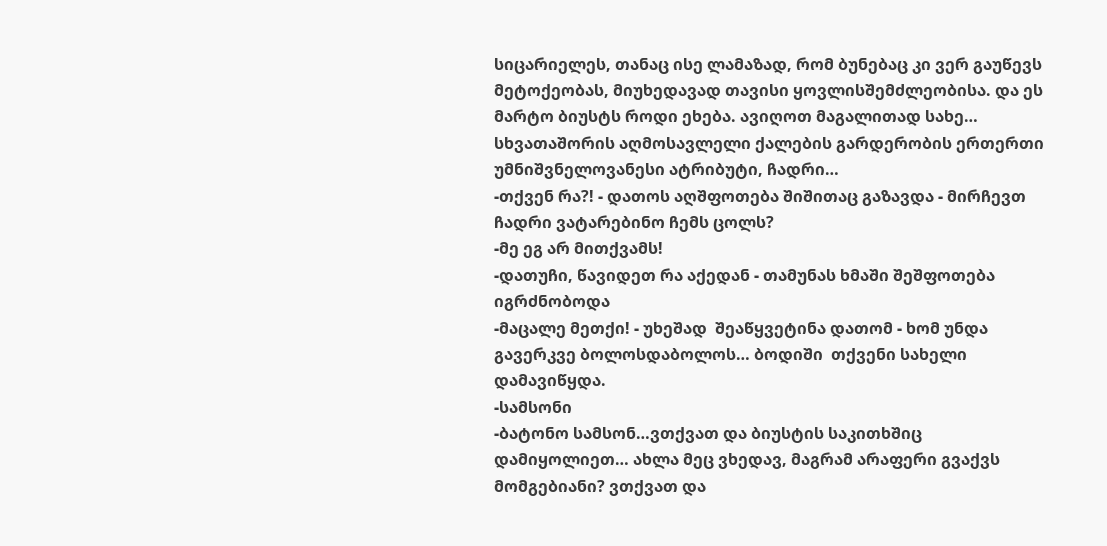სიცარიელეს, თანაც ისე ლამაზად, რომ ბუნებაც კი ვერ გაუწევს მეტოქეობას, მიუხედავად თავისი ყოვლისშემძლეობისა. და ეს მარტო ბიუსტს როდი ეხება. ავიღოთ მაგალითად სახე… სხვათაშორის აღმოსავლელი ქალების გარდერობის ერთერთი უმნიშვნელოვანესი ატრიბუტი, ჩადრი…
-თქვენ რა?! - დათოს აღშფოთება შიშითაც გაზავდა - მირჩევთ ჩადრი ვატარებინო ჩემს ცოლს?
-მე ეგ არ მითქვამს!
-დათუჩი, წავიდეთ რა აქედან - თამუნას ხმაში შეშფოთება იგრძნობოდა
-მაცალე მეთქი! - უხეშად  შეაწყვეტინა დათომ - ხომ უნდა გავერკვე ბოლოსდაბოლოს… ბოდიში  თქვენი სახელი დამავიწყდა.
-სამსონი
-ბატონო სამსონ…ვთქვათ და ბიუსტის საკითხშიც დამიყოლიეთ… ახლა მეც ვხედავ, მაგრამ არაფერი გვაქვს მომგებიანი? ვთქვათ და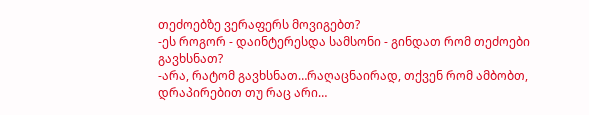თეძოებზე ვერაფერს მოვიგებთ?
-ეს როგორ - დაინტერესდა სამსონი - გინდათ რომ თეძოები გავხსნათ?
-არა, რატომ გავხსნათ…რაღაცნაირად, თქვენ რომ ამბობთ, დრაპირებით თუ რაც არი…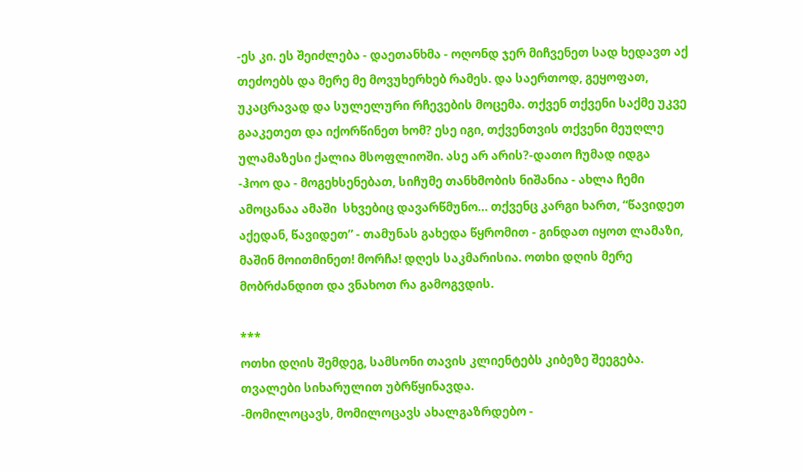-ეს კი. ეს შეიძლება - დაეთანხმა - ოღონდ ჯერ მიჩვენეთ სად ხედავთ აქ თეძოებს და მერე მე მოვუხერხებ რამეს. და საერთოდ, გეყოფათ, უკაცრავად და სულელური რჩევების მოცემა. თქვენ თქვენი საქმე უკვე გააკეთეთ და იქორწინეთ ხომ? ესე იგი, თქვენთვის თქვენი მეუღლე ულამაზესი ქალია მსოფლიოში. ასე არ არის?-დათო ჩუმად იდგა
-ჰოო და - მოგეხსენებათ, სიჩუმე თანხმობის ნიშანია - ახლა ჩემი ამოცანაა ამაში  სხვებიც დავარწმუნო… თქვენც კარგი ხართ, “წავიდეთ აქედან, წავიდეთ” - თამუნას გახედა წყრომით - გინდათ იყოთ ლამაზი, მაშინ მოითმინეთ! მორჩა! დღეს საკმარისია. ოთხი დღის მერე მობრძანდით და ვნახოთ რა გამოგვდის.

***
ოთხი დღის შემდეგ, სამსონი თავის კლიენტებს კიბეზე შეეგება. თვალები სიხარულით უბრწყინავდა.
-მომილოცავს, მომილოცავს ახალგაზრდებო -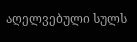აღელვებული სულს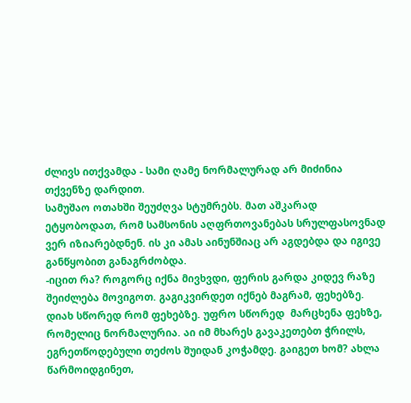ძლივს ითქვამდა - სამი ღამე ნორმალურად არ მიძინია თქვენზე დარდით.
სამუშაო ოთახში შეუძღვა სტუმრებს. მათ აშკარად ეტყობოდათ, რომ სამსონის აღფრთოვანებას სრულფასოვნად ვერ იზიარებდნენ. ის კი ამას აინუნშიაც არ აგდებდა და იგივე განწყობით განაგრძობდა.
-იცით რა? როგორც იქნა მივხვდი, ფერის გარდა კიდევ რაზე შეიძლება მოვიგოთ. გაგიკვირდეთ იქნებ მაგრამ, ფეხებზე. დიახ სწორედ რომ ფეხებზე. უფრო სწორედ  მარცხენა ფეხზე, რომელიც ნორმალურია. აი იმ მხარეს გავაკეთებთ ჭრილს, ეგრეთწოდებული თეძოს შუიდან კოჭამდე. გაიგეთ ხომ? ახლა წარმოიდგინეთ,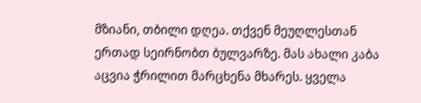მზიანი, თბილი დღეა. თქვენ მეუღლესთან ერთად სეირნობთ ბულვარზე. მას ახალი კაბა აცვია ჭრილით მარცხენა მხარეს. ყველა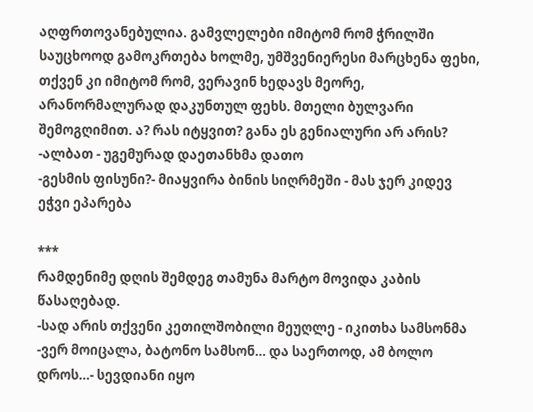აღფრთოვანებულია. გამვლელები იმიტომ რომ ჭრილში საუცხოოდ გამოკრთება ხოლმე, უმშვენიერესი მარცხენა ფეხი, თქვენ კი იმიტომ რომ, ვერავინ ხედავს მეორე, არანორმალურად დაკუნთულ ფეხს. მთელი ბულვარი შემოგღიმით. ა? რას იტყვით? განა ეს გენიალური არ არის?
-ალბათ - უგემურად დაეთანხმა დათო
-გესმის ფისუნი?- მიაყვირა ბინის სიღრმეში - მას ჯერ კიდევ ეჭვი ეპარება

***
რამდენიმე დღის შემდეგ თამუნა მარტო მოვიდა კაბის წასაღებად.
-სად არის თქვენი კეთილშობილი მეუღლე - იკითხა სამსონმა
-ვერ მოიცალა, ბატონო სამსონ… და საერთოდ, ამ ბოლო დროს…- სევდიანი იყო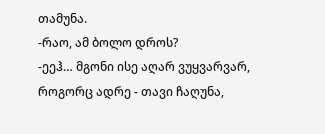თამუნა.
-რაო, ამ ბოლო დროს?
-ეეჰ… მგონი ისე აღარ ვუყვარვარ, როგორც ადრე - თავი ჩაღუნა,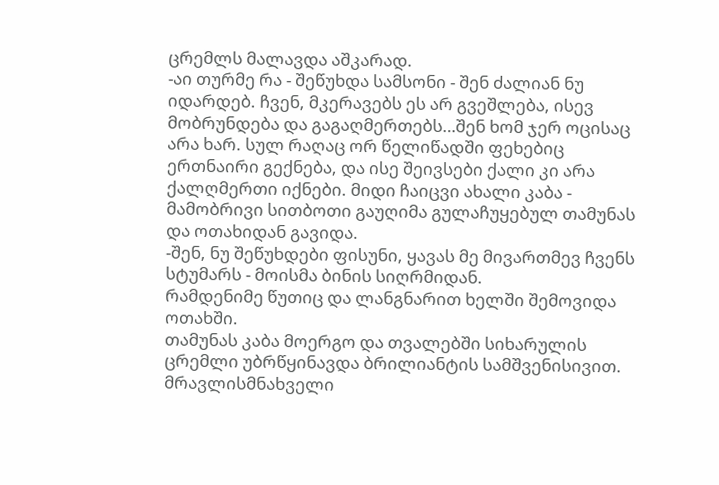ცრემლს მალავდა აშკარად.
-აი თურმე რა - შეწუხდა სამსონი - შენ ძალიან ნუ იდარდებ. ჩვენ, მკერავებს ეს არ გვეშლება, ისევ მობრუნდება და გაგაღმერთებს…შენ ხომ ჯერ ოცისაც არა ხარ. სულ რაღაც ორ წელიწადში ფეხებიც ერთნაირი გექნება, და ისე შეივსები ქალი კი არა ქალღმერთი იქნები. მიდი ჩაიცვი ახალი კაბა - მამობრივი სითბოთი გაუღიმა გულაჩუყებულ თამუნას და ოთახიდან გავიდა.
-შენ, ნუ შეწუხდები ფისუნი, ყავას მე მივართმევ ჩვენს სტუმარს - მოისმა ბინის სიღრმიდან.
რამდენიმე წუთიც და ლანგნარით ხელში შემოვიდა ოთახში.
თამუნას კაბა მოერგო და თვალებში სიხარულის ცრემლი უბრწყინავდა ბრილიანტის სამშვენისივით. მრავლისმნახველი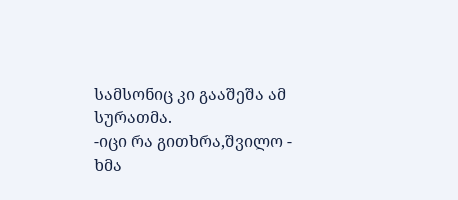სამსონიც კი გააშეშა ამ სურათმა.
-იცი რა გითხრა,შვილო - ხმა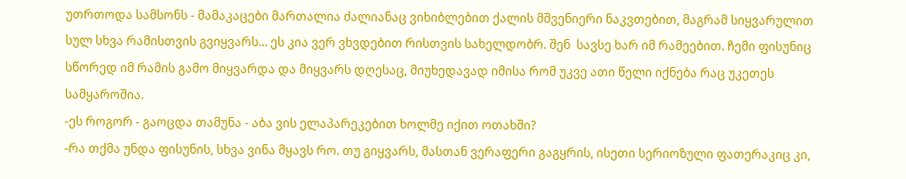უთრთოდა სამსონს - მამაკაცები მართალია ძალიანაც ვიხიბლებით ქალის მშვენიერი ნაკვთებით, მაგრამ სიყვარულით სულ სხვა რამისთვის გვიყვარს… ეს კია ვერ ვხვდებით რისთვის სახელდობრ. შენ  სავსე ხარ იმ რამეებით. ჩემი ფისუნიც სწორედ იმ რამის გამო მიყვარდა და მიყვარს დღესაც, მიუხედავად იმისა რომ უკვე ათი წელი იქნება რაც უკეთეს სამყაროშია.
-ეს როგორ - გაოცდა თამუნა - აბა ვის ელაპარეკებით ხოლმე იქით ოთახში?
-რა თქმა უნდა ფისუნის, სხვა ვინა მყავს რო. თუ გიყვარს, მასთან ვერაფერი გაგყრის, ისეთი სერიოზული ფათერაკიც კი,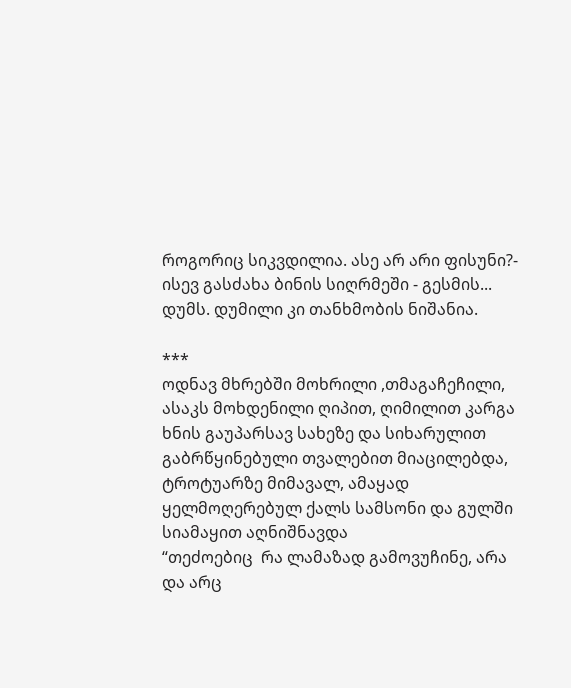როგორიც სიკვდილია. ასე არ არი ფისუნი?- ისევ გასძახა ბინის სიღრმეში - გესმის... დუმს. დუმილი კი თანხმობის ნიშანია.

***
ოდნავ მხრებში მოხრილი ,თმაგაჩეჩილი, ასაკს მოხდენილი ღიპით, ღიმილით კარგა ხნის გაუპარსავ სახეზე და სიხარულით გაბრწყინებული თვალებით მიაცილებდა, ტროტუარზე მიმავალ, ამაყად ყელმოღერებულ ქალს სამსონი და გულში სიამაყით აღნიშნავდა
“თეძოებიც  რა ლამაზად გამოვუჩინე, არა და არც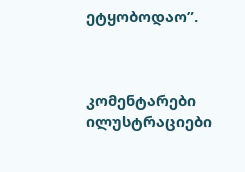ეტყობოდაო”.



კომენტარები ილუსტრაციები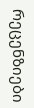რეცენზიები